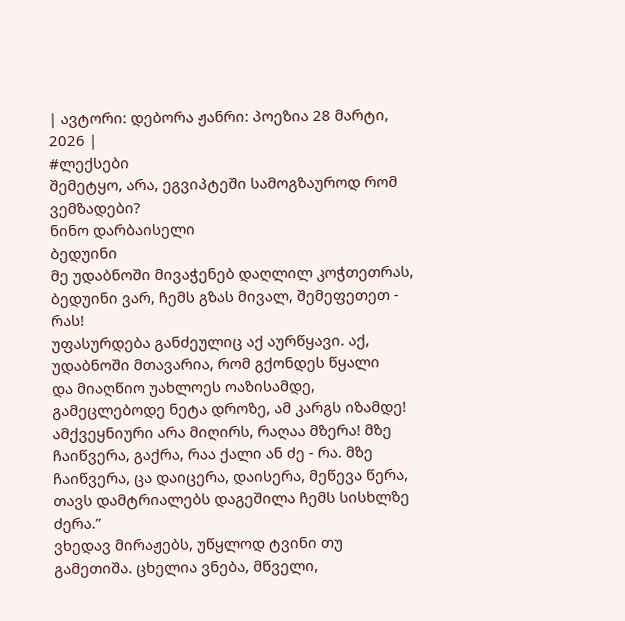| ავტორი: დებორა ჟანრი: პოეზია 28 მარტი, 2026 |
#ლექსები
შემეტყო, არა, ეგვიპტეში სამოგზაუროდ რომ ვემზადები?
ნინო დარბაისელი
ბედუინი
მე უდაბნოში მივაჭენებ დაღლილ კოჭთეთრას, ბედუინი ვარ, ჩემს გზას მივალ, შემეფეთეთ - რას!
უფასურდება განძეულიც აქ აურწყავი. აქ, უდაბნოში მთავარია, რომ გქონდეს წყალი
და მიაღწიო უახლოეს ოაზისამდე, გამეცლებოდე ნეტა დროზე, ამ კარგს იზამდე!
ამქვეყნიური არა მიღირს, რაღაა მზერა! მზე ჩაიწვერა, გაქრა, რაა ქალი ან ძე - რა. მზე ჩაიწვერა, ცა დაიცერა, დაისერა, მეწევა წერა, თავს დამტრიალებს დაგეშილა ჩემს სისხლზე ძერა.”
ვხედავ მირაჟებს, უწყლოდ ტვინი თუ გამეთიშა. ცხელია ვნება, მწველი,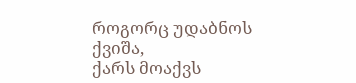როგორც უდაბნოს ქვიშა,
ქარს მოაქვს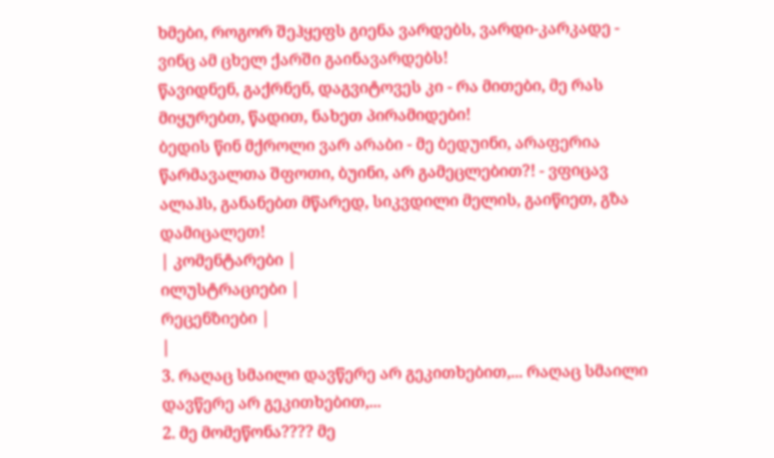ხმები, როგორ შეჰყეფს გიენა ვარდებს, ვარდი-კარკადე - ვინც ამ ცხელ ქარში გაინავარდებს!
წავიდნენ, გაქრნენ, დაგვიტოვეს კი - რა მითები, მე რას მიყურებთ, წადით, ნახეთ პირამიდები!
ბედის წინ მქროლი ვარ არაბი - მე ბედუინი, არაფერია წარმავალთა შფოთი, ბუინი, არ გამეცლებით?! - ვფიცავ ალაჰს, განანებთ მწარედ, სიკვდილი მელის, გაიწიეთ, გზა დამიცალეთ!
| კომენტარები |
ილუსტრაციები |
რეცენზიები |
|
3. რაღაც სმაილი დავწერე არ გეკითხებით,... რაღაც სმაილი დავწერე არ გეკითხებით,...
2. მე მომეწონა???? მე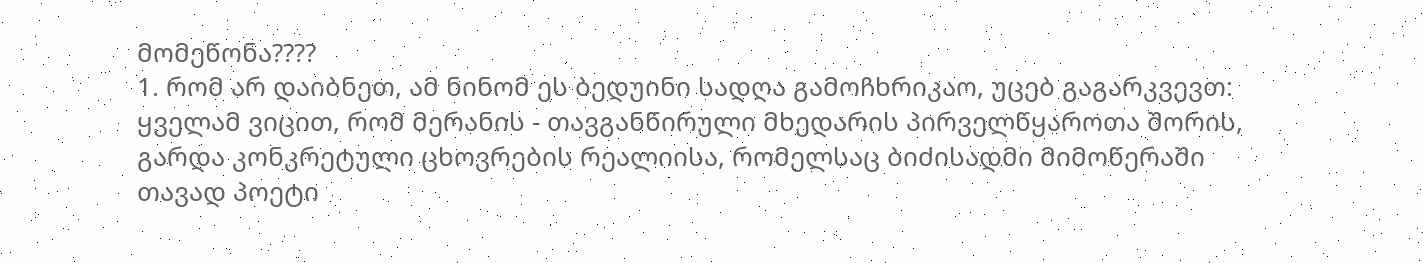მომეწონა????
1. რომ არ დაიბნეთ, ამ ნინომ ეს ბედუინი სადღა გამოჩხრიკაო, უცებ გაგარკვევთ: ყველამ ვიცით, რომ მერანის - თავგანწირული მხედარის პირველწყაროთა შორის, გარდა კონკრეტული ცხოვრების რეალიისა, რომელსაც ბიძისადმი მიმოწერაში თავად პოეტი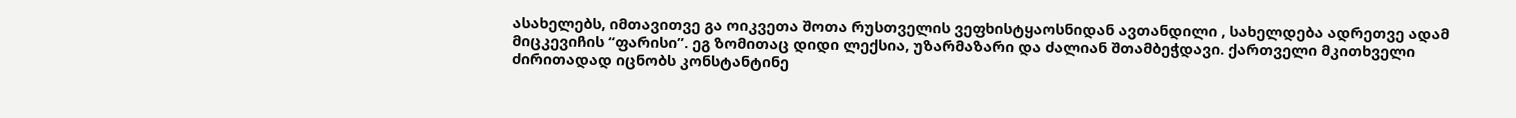ასახელებს, იმთავითვე გა ოიკვეთა შოთა რუსთველის ვეფხისტყაოსნიდან ავთანდილი , სახელდება ადრეთვე ადამ მიცკევიჩის “ფარისი”. ეგ ზომითაც დიდი ლექსია, უზარმაზარი და ძალიან შთამბეჭდავი. ქართველი მკითხველი ძირითადად იცნობს კონსტანტინე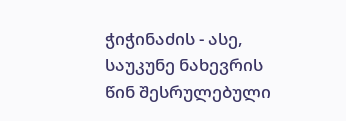ჭიჭინაძის - ასე, საუკუნე ნახევრის წინ შესრულებული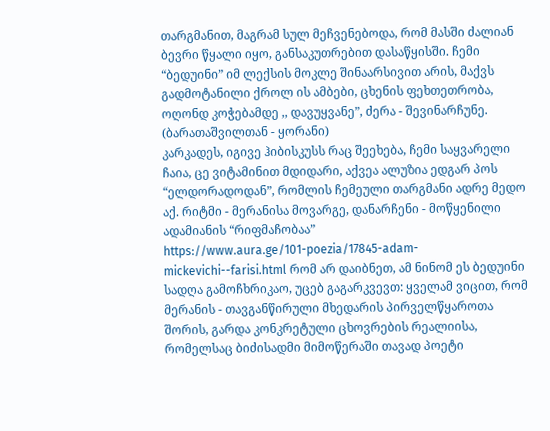თარგმანით, მაგრამ სულ მეჩვენებოდა, რომ მასში ძალიან ბევრი წყალი იყო, განსაკუთრებით დასაწყისში. ჩემი “ბედუინი” იმ ლექსის მოკლე შინაარსივით არის, მაქვს გადმოტანილი ქროლ ის ამბები, ცხენის ფეხთეთრობა, ოღონდ კოჭებამდე ,, დავუყვანე”, ძერა - შევინარჩუნე. (ბარათაშვილთან - ყორანი)
კარკადეს, იგივე ჰიბისკუსს რაც შეეხება, ჩემი საყვარელი ჩაია, ცე ვიტამინით მდიდარი, აქვეა ალუზია ედგარ პოს “ელდორადოდან”, რომლის ჩემეული თარგმანი ადრე მედო აქ. რიტმი - მერანისა მოვარგე, დანარჩენი - მოწყენილი ადამიანის “რიფმაჩობაა”
https://www.aura.ge/101-poezia/17845-adam-mickevichi--farisi.html რომ არ დაიბნეთ, ამ ნინომ ეს ბედუინი სადღა გამოჩხრიკაო, უცებ გაგარკვევთ: ყველამ ვიცით, რომ მერანის - თავგანწირული მხედარის პირველწყაროთა შორის, გარდა კონკრეტული ცხოვრების რეალიისა, რომელსაც ბიძისადმი მიმოწერაში თავად პოეტი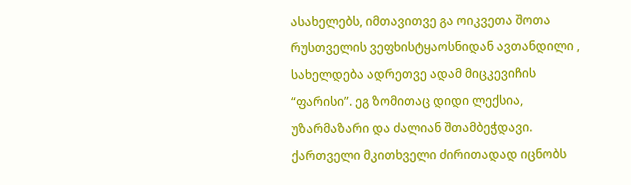ასახელებს, იმთავითვე გა ოიკვეთა შოთა რუსთველის ვეფხისტყაოსნიდან ავთანდილი , სახელდება ადრეთვე ადამ მიცკევიჩის “ფარისი”. ეგ ზომითაც დიდი ლექსია, უზარმაზარი და ძალიან შთამბეჭდავი. ქართველი მკითხველი ძირითადად იცნობს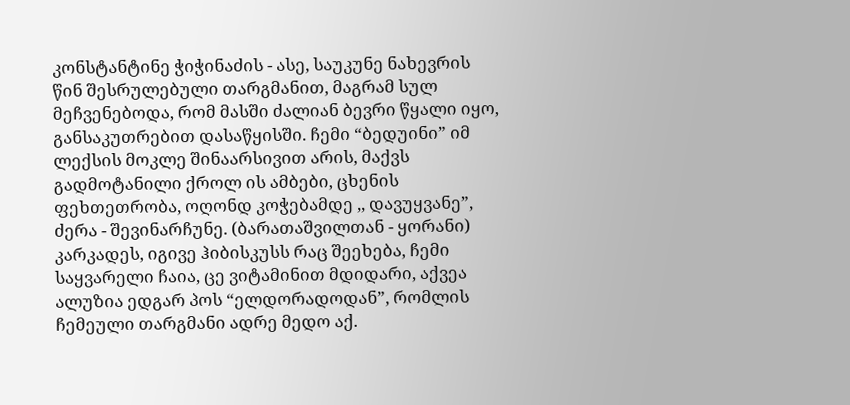კონსტანტინე ჭიჭინაძის - ასე, საუკუნე ნახევრის წინ შესრულებული თარგმანით, მაგრამ სულ მეჩვენებოდა, რომ მასში ძალიან ბევრი წყალი იყო, განსაკუთრებით დასაწყისში. ჩემი “ბედუინი” იმ ლექსის მოკლე შინაარსივით არის, მაქვს გადმოტანილი ქროლ ის ამბები, ცხენის ფეხთეთრობა, ოღონდ კოჭებამდე ,, დავუყვანე”, ძერა - შევინარჩუნე. (ბარათაშვილთან - ყორანი)
კარკადეს, იგივე ჰიბისკუსს რაც შეეხება, ჩემი საყვარელი ჩაია, ცე ვიტამინით მდიდარი, აქვეა ალუზია ედგარ პოს “ელდორადოდან”, რომლის ჩემეული თარგმანი ადრე მედო აქ.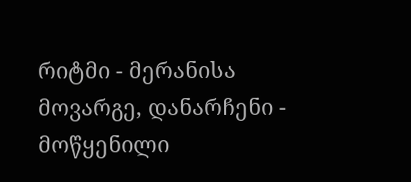რიტმი - მერანისა მოვარგე, დანარჩენი - მოწყენილი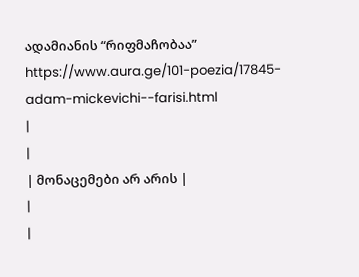ადამიანის “რიფმაჩობაა”
https://www.aura.ge/101-poezia/17845-adam-mickevichi--farisi.html
|
|
| მონაცემები არ არის |
|
|